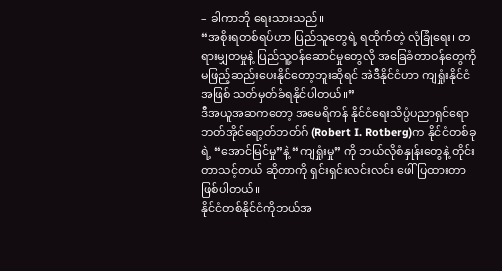– ခါကာဘို ရေးသားသည်။
“အစိုးရတစ်ရပ်ဟာ ပြည်သူတွေရဲ့ ရထိုက်တဲ့ လုံခြုံရေး၊ တရားမျှတမှုနဲ့ ပြည်သူ့ဝန်ဆောင်မှုတွေလို အခြေခံတာဝန်တွေကို မဖြည့်ဆည်းပေးနိုင်တော့ဘူးဆိုရင် အဲဒီနိုင်ငံဟာ ကျရှုံးနိုင်ငံအဖြစ် သတ်မှတ်ခံရနိုင်ပါတယ်။”
ဒီအယူအဆကတော့ အမေရိကန် နိုင်ငံရေးသိပ္ပံပညာရှင်ရောဘတ်အိုင်ရော့တ်ဘတ်ဂ် (Robert I. Rotberg)က နိုင်ငံတစ်ခုရဲ့ “အောင်မြင်မှု”နဲ့ “ကျရှုံးမှု” ကို ဘယ်လိုစံနှုန်းတွေနဲ့ တိုင်းတာသင့်တယ် ဆိုတာကို ရှင်းရှင်းလင်းလင်း ဖေါ်ပြထားတာဖြစ်ပါတယ်။
နိုင်ငံတစ်နိုင်ငံကိုဘယ်အ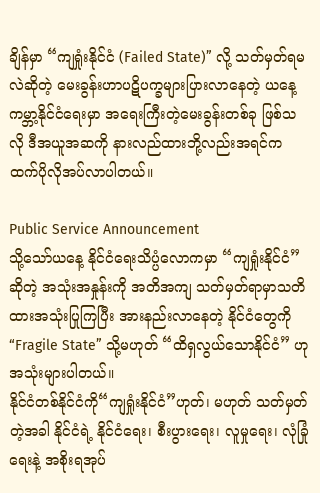ချိန်မှာ “ကျရှုံးနိုင်ငံ (Failed State)” လို့ သတ်မှတ်ရမလဲဆိုတဲ့ မေးခွန်းဟာပဋိပက္ခများပြားလာနေတဲ့ ယနေ့ကမ္ဘာ့နိုင်ငံရေးမှာ အရေးကြီးတဲ့မေးခွန်းတစ်ခု ဖြစ်သလို ဒီအယူအဆကို နားလည်ထားဘို့လည်းအရင်ကထက်ပိုလိုအပ်လာပါတယ်။

Public Service Announcement
သို့သော်ယနေ့ နိုင်ငံရေးသိပ္ပံလောကမှာ “ကျရှုံးနိုင်ငံ” ဆိုတဲ့ အသုံးအနှုန်းကို အတိအကျ သတ်မှတ်ရာမှာသတိထားအသုံးပြုကြပြီး အားနည်းလာနေတဲ့ နိုင်ငံတွေကို “Fragile State” သို့မဟုတ် “ထိရှလွယ်သောနိုင်ငံ” ဟု အသုံးများပါတယ်။
နိုင်ငံတစ်နိုင်ငံကို“ကျရှုံးနိုင်ငံ”ဟုတ်၊ မဟုတ် သတ်မှတ်တဲ့အခါ နိုင်ငံရဲ့ နိုင်ငံရေး၊ စီးပွားရေး၊ လူမှုရေး၊ လုံခြုံရေးနဲ့ အစိုးရအုပ်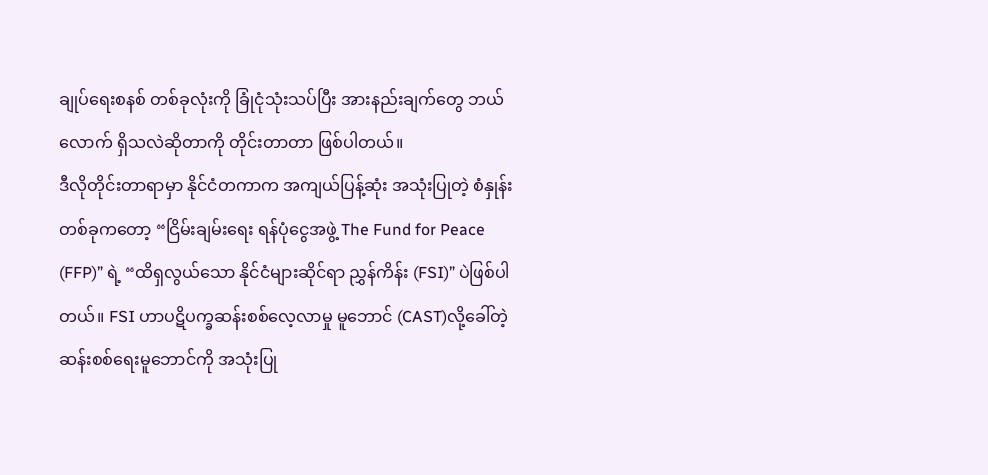ချုပ်ရေးစနစ် တစ်ခုလုံးကို ခြုံငုံသုံးသပ်ပြီး အားနည်းချက်တွေ ဘယ်လောက် ရှိသလဲဆိုတာကို တိုင်းတာတာ ဖြစ်ပါတယ်။
ဒီလိုတိုင်းတာရာမှာ နိုင်ငံတကာက အကျယ်ပြန့်ဆုံး အသုံးပြုတဲ့ စံနှုန်းတစ်ခုကတော့ “ငြိမ်းချမ်းရေး ရန်ပုံငွေအဖွဲ့ The Fund for Peace (FFP)” ရဲ့ “ထိရှလွယ်သော နိုင်ငံများဆိုင်ရာ ညွှန်ကိန်း (FSI)” ပဲဖြစ်ပါတယ်။ FSI ဟာပဋိပက္ခဆန်းစစ်လေ့လာမှု မူဘောင် (CAST)လို့ခေါ်တဲ့ ဆန်းစစ်ရေးမူဘောင်ကို အသုံးပြု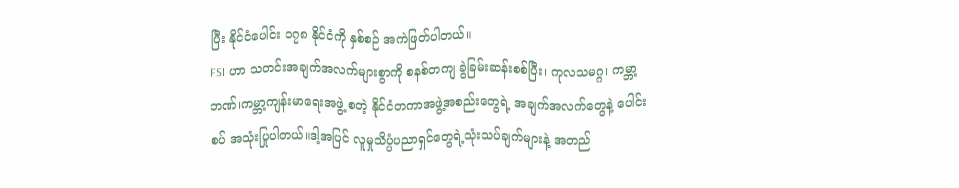ပြီး နိုင်ငံပေါင်း ၁၇၈ နိုင်ငံကို နှစ်စဉ် အကဲဖြတ်ပါတယ်။
FSI ဟာ သတင်းအချက်အလက်များစွာကို စနစ်တကျ ခွဲခြမ်းဆန်းစစ်ပြီး၊ ကုလသမဂ္ဂ၊ ကမ္ဘာ့ဘဏ်၊ကမ္ဘာ့ကျန်းမာရေးအဖွဲ့ စတဲ့ နိုင်ငံတကာအဖွဲ့အစည်းတွေရဲ့ အချက်အလက်တွေနဲ့ ပေါင်းစပ် အသုံးပြုပါတယ်။ဒါ့အပြင် လူမှုသိပ္ပံပညာရှင်တွေရဲ့သုံးသပ်ချက်များနဲ့ အတည်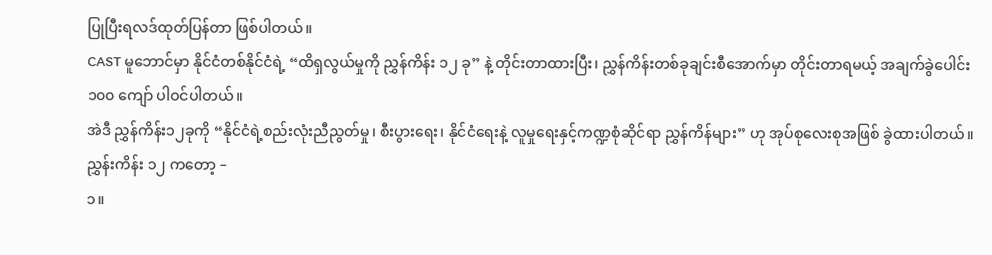ပြုပြီးရလဒ်ထုတ်ပြန်တာ ဖြစ်ပါတယ်။
CAST မူဘောင်မှာ နိုင်ငံတစ်နိုင်ငံရဲ့ “ထိရှလွယ်မှုကို ညွှန်ကိန်း ၁၂ ခု” နဲ့ တိုင်းတာထားပြီး၊ ညွှန်ကိန်းတစ်ခုချင်းစီအောက်မှာ တိုင်းတာရမယ့် အချက်ခွဲပေါင်း ၁၀၀ ကျော် ပါဝင်ပါတယ်။
အဲဒီ ညွှန်ကိန်း၁၂ခုကို “နိုင်ငံရဲ့စည်းလုံးညီညွတ်မှု၊ စီးပွားရေး၊ နိုင်ငံရေးနဲ့ လူမှုရေးနှင့်ကဏ္ဍစုံဆိုင်ရာ ညွှန်ကိန်များ” ဟု အုပ်စုလေးစုအဖြစ် ခွဲထားပါတယ်။ ညွှန်းကိန်း ၁၂ ကတော့ –
၁။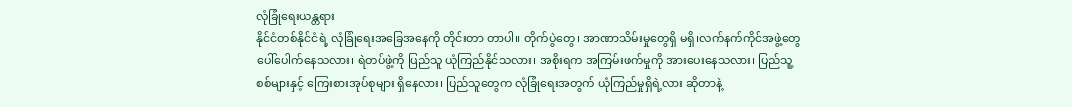လုံခြုံရေးယန္တရား
နိုင်ငံတစ်နိုင်ငံရဲ့ လုံခြုံရေးအခြေအနေကို တိုင်းတာ တာပါ။ တိုက်ပွဲတွေ၊ အာဏာသိမ်းမှုတွေရှိ မရှိ၊လက်နက်ကိုင်အဖွဲ့တွေပေါ်ပေါက်နေသလား၊ ရဲတပ်ဖွဲ့ကို ပြည်သူ ယုံကြည်နိုင်သလား၊ အစိုးရက အကြမ်းဖက်မှုကို အားပေးနေသလား၊ ပြည်သူ့စစ်များနှင့် ကြေးစားအုပ်စုများ ရှိနေလား၊ ပြည်သူတွေက လုံခြုံရေးအတွက် ယုံကြည်မှုရှိရဲ့လား ဆိုတာနဲ့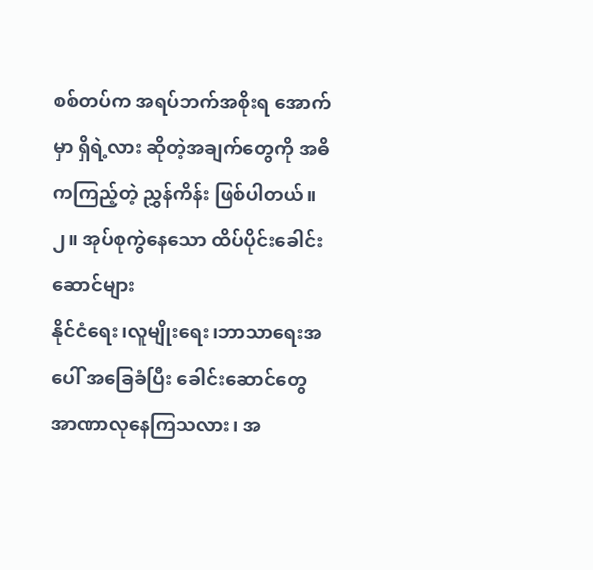စစ်တပ်က အရပ်ဘက်အစိုးရ အောက်မှာ ရှိရဲ့လား ဆိုတဲ့အချက်တွေကို အဓိကကြည့်တဲ့ ညွှန်ကိန်း ဖြစ်ပါတယ်။
၂။ အုပ်စုကွဲနေသော ထိပ်ပိုင်းခေါင်းဆောင်များ
နိုင်ငံရေး၊လူမျိုးရေး၊ဘာသာရေးအပေါ် အခြေခံပြီး ခေါင်းဆောင်တွေ အာဏာလုနေကြသလား၊ အ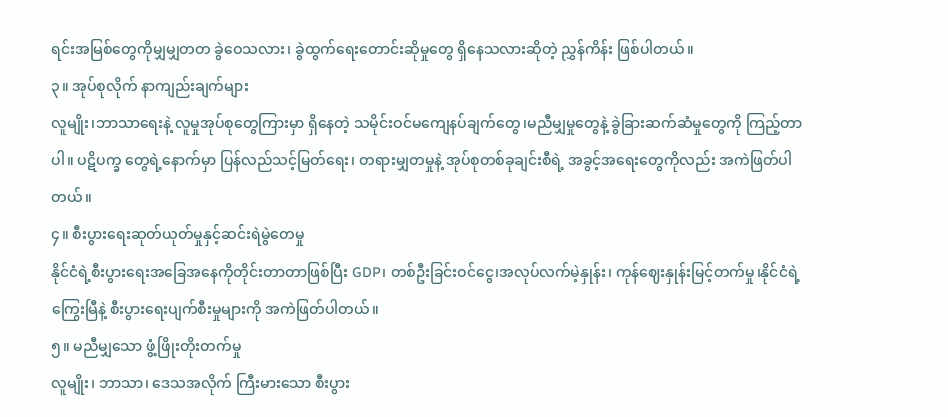ရင်းအမြစ်တွေကိုမျှမျှတတ ခွဲဝေသလား၊ ခွဲထွက်ရေးတောင်းဆိုမှုတွေ ရှိနေသလားဆိုတဲ့ ညွှန်ကိန်း ဖြစ်ပါတယ်။
၃။ အုပ်စုလိုက် နာကျည်းချက်များ
လူမျိုး၊ဘာသာရေးနဲ့ လူမှုအုပ်စုတွေကြားမှာ ရှိနေတဲ့ သမိုင်းဝင်မကျေနပ်ချက်တွေ၊မညီမျှမှုတွေနဲ့ ခွဲခြားဆက်ဆံမှုတွေကို ကြည့်တာပါ။ ပဋိပက္ခ တွေရဲ့နောက်မှာ ပြန်လည်သင့်မြတ်ရေး၊ တရားမျှတမှုနဲ့ အုပ်စုတစ်ခုချင်းစီရဲ့ အခွင့်အရေးတွေကိုလည်း အကဲဖြတ်ပါတယ်။
၄။ စီးပွားရေးဆုတ်ယုတ်မှုနှင့်ဆင်းရဲမွဲတေမှု
နိုင်ငံရဲ့စီးပွားရေးအခြေအနေကိုတိုင်းတာတာဖြစ်ပြီး GDP၊ တစ်ဦးခြင်းဝင်ငွေ၊အလုပ်လက်မဲ့နှုန်း၊ ကုန်ဈေးနှုန်းမြင့်တက်မှု၊နိုင်ငံရဲ့ကြွေးမြီနဲ့ စီးပွားရေးပျက်စီးမှုများကို အကဲဖြတ်ပါတယ်။
၅။ မညီမျှသော ဖွံ့ဖြိုးတိုးတက်မှု
လူမျိုး၊ ဘာသာ၊ ဒေသအလိုက် ကြီးမားသော စီးပွား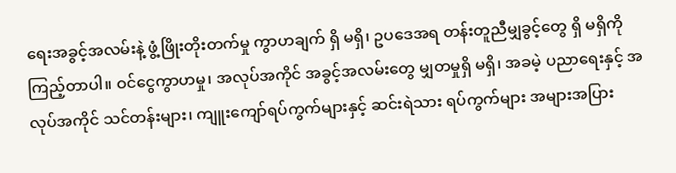ရေးအခွင့်အလမ်းနဲ့ ဖွံ့ဖြိုးတိုးတက်မှု ကွာဟချက် ရှိ မရှိ၊ ဥပဒေအရ တန်းတူညီမျှခွင့်တွေ ရှိ မရှိကို ကြည့်တာပါ။ ဝင်ငွေကွာဟမှု၊ အလုပ်အကိုင် အခွင့်အလမ်းတွေ မျှတမှုရှိ မရှိ၊ အခမဲ့ ပညာရေးနှင့် အလုပ်အကိုင် သင်တန်းများ၊ ကျူးကျော်ရပ်ကွက်များနှင့် ဆင်းရဲသား ရပ်ကွက်များ အများအပြား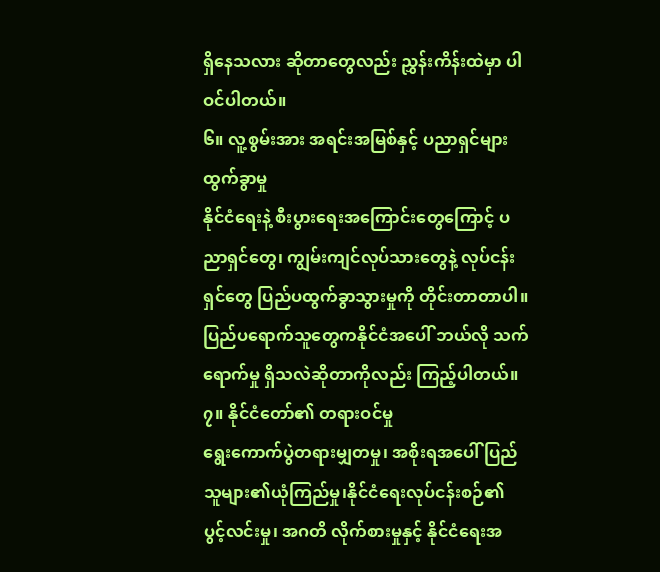ရှိနေသလား ဆိုတာတွေလည်း ညွှန်းကိန်းထဲမှာ ပါဝင်ပါတယ်။
၆။ လူ့စွမ်းအား အရင်းအမြစ်နှင့် ပညာရှင်များ ထွက်ခွာမှု
နိုင်ငံရေးနဲ့ စီးပွားရေးအကြောင်းတွေကြောင့် ပညာရှင်တွေ၊ ကျွမ်းကျင်လုပ်သားတွေနဲ့ လုပ်ငန်းရှင်တွေ ပြည်ပထွက်ခွာသွားမှုကို တိုင်းတာတာပါ။ပြည်ပရောက်သူတွေကနိုင်ငံအပေါ် ဘယ်လို သက်ရောက်မှု ရှိသလဲဆိုတာကိုလည်း ကြည့်ပါတယ်။
၇။ နိုင်ငံတော်၏ တရားဝင်မှု
ရွေးကောက်ပွဲတရားမျှတမှု၊ အစိုးရအပေါ် ပြည်သူများ၏ယုံကြည်မှု၊နိုင်ငံရေးလုပ်ငန်းစဉ်၏ ပွင့်လင်းမှု၊ အဂတိ လိုက်စားမှုနှင့် နိုင်ငံရေးအ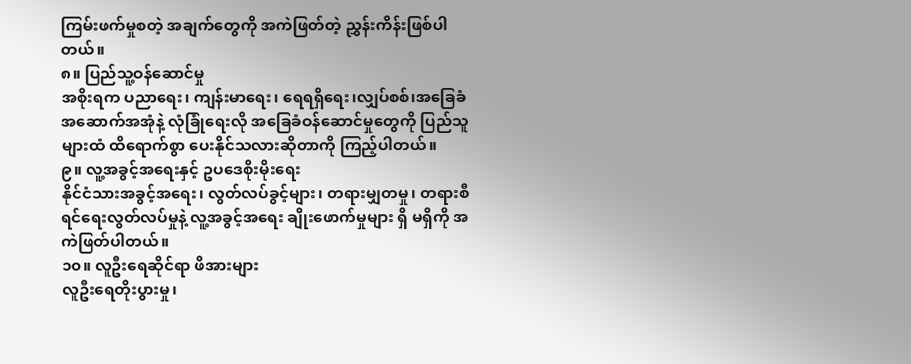ကြမ်းဖက်မှုစတဲ့ အချက်တွေကို အကဲဖြတ်တဲ့ ညွှန်းကိန်းဖြစ်ပါတယ်။
၈။ ပြည်သူ့ဝန်ဆောင်မှု
အစိုးရက ပညာရေး၊ ကျန်းမာရေး၊ ရေရရှိရေး၊လျှပ်စစ်၊အခြေခံအဆောက်အအုံနဲ့ လုံခြုံရေးလို အခြေခံဝန်ဆောင်မှုတွေကို ပြည်သူများထံ ထိရောက်စွာ ပေးနိုင်သလားဆိုတာကို ကြည့်ပါတယ်။
၉။ လူ့အခွင့်အရေးနှင့် ဥပဒေစိုးမိုးရေး
နိုင်ငံသားအခွင့်အရေး၊ လွတ်လပ်ခွင့်များ၊ တရားမျှတမှု၊ တရားစီရင်ရေးလွတ်လပ်မှုနဲ့ လူ့အခွင့်အရေး ချိုးဖောက်မှုများ ရှိ မရှိကို အကဲဖြတ်ပါတယ်။
၁၀။ လူဦးရေဆိုင်ရာ ဖိအားများ
လူဦးရေတိုးပွားမှု၊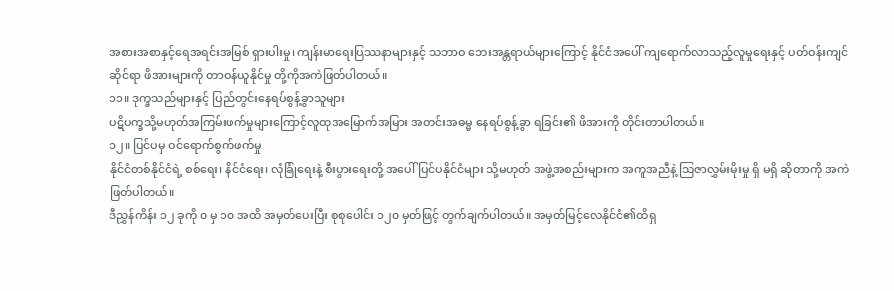အစားအစာနှင့်ရေအရင်းအမြစ် ရှားပါးမှု၊ ကျန်းမာရေးပြဿနာများနှင့် သဘာဝ ဘေးအန္တရာယ်များကြောင့် နိုင်ငံအပေါ် ကျရောက်လာသည့်လူမှုရေးနှင့် ပတ်ဝန်းကျင်ဆိုင်ရာ ဖိအားများကို တာဝန်ယူနိုင်မှု တို့ကိုအကဲဖြတ်ပါတယ်။
၁၁။ ဒုက္ခသည်များနှင့် ပြည်တွင်းနေရပ်စွန့်ခွာသူများ
ပဋိပက္ခသို့မဟုတ်အကြမ်းဖက်မှုများကြောင့်လူထုအမြောက်အမြား အတင်းအဓမ္မ နေရပ်စွန့်ခွာ ရခြင်း၏ ဖိအားကို တိုင်းတာပါတယ်။
၁၂။ ပြင်ပမှ ဝင်ရောက်စွက်ဖက်မှု
နိုင်ငံတစ်နိုင်ငံရဲ့ စစ်ရေး၊ နိင်ငံရေး၊ လုံခြုံရေးနဲ့ စီးပွားရေးတို့ အပေါ် ပြင်ပနိုင်ငံများ သို့မဟုတ် အဖွဲ့အစည်းများက အကူအညီနဲ့ သြဇာလွှမ်းမိုးမှု ရှိ မရှိ ဆိုတာကို အကဲဖြတ်ပါတယ်။
ဒီညွှန်ကိန်း ၁၂ ခုကို ၀ မှ ၁၀ အထိ အမှတ်ပေးပြီး စုစုပေါင်း ၁၂၀ မှတ်ဖြင့် တွက်ချက်ပါတယ်။ အမှတ်မြင့်လေနိုင်ငံ၏ထိရှ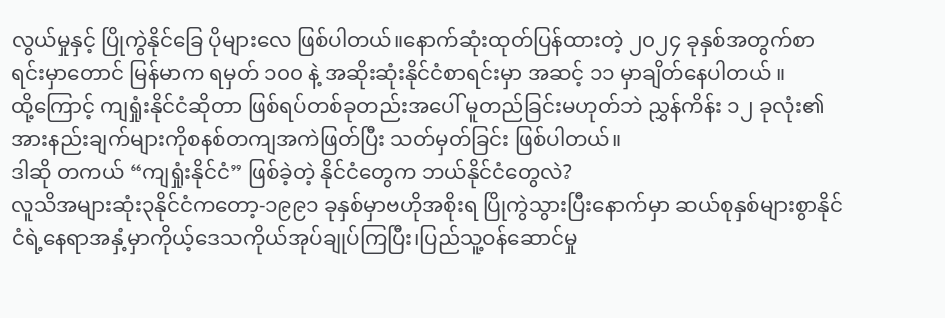လွယ်မှုနှင့် ပြိုကွဲနိုင်ခြေ ပိုများလေ ဖြစ်ပါတယ်။နောက်ဆုံးထုတ်ပြန်ထားတဲ့ ၂၀၂၄ ခုနှစ်အတွက်စာရင်းမှာတောင် မြန်မာက ရမှတ် ၁၀၀ နဲ့ အဆိုးဆုံးနိုင်ငံစာရင်းမှာ အဆင့် ၁၁ မှာချိတ်နေပါတယ် ။
ထို့ကြောင့် ကျရှုံးနိုင်ငံဆိုတာ ဖြစ်ရပ်တစ်ခုတည်းအပေါ် မူတည်ခြင်းမဟုတ်ဘဲ ညွှန်ကိန်း ၁၂ ခုလုံး၏အားနည်းချက်များကိုစနစ်တကျအကဲဖြတ်ပြီး သတ်မှတ်ခြင်း ဖြစ်ပါတယ်။
ဒါဆို တကယ် “ကျရှုံးနိုင်ငံ” ဖြစ်ခဲ့တဲ့ နိုင်ငံတွေက ဘယ်နိုင်ငံတွေလဲ?
လူသိအများဆုံး၃နိုင်ငံကတော့-၁၉၉၁ ခုနှစ်မှာဗဟိုအစိုးရ ပြိုကွဲသွားပြီးနောက်မှာ ဆယ်စုနှစ်များစွာနိုင်ငံရဲ့နေရာအနှံ့မှာကိုယ့်ဒေသကိုယ်အုပ်ချုပ်ကြပြီး၊ပြည်သူ့ဝန်ဆောင်မှု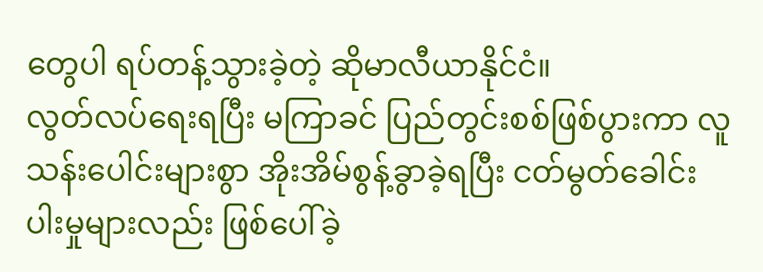တွေပါ ရပ်တန့်သွားခဲ့တဲ့ ဆိုမာလီယာနိုင်ငံ။
လွတ်လပ်ရေးရပြီး မကြာခင် ပြည်တွင်းစစ်ဖြစ်ပွားကာ လူသန်းပေါင်းများစွာ အိုးအိမ်စွန့်ခွာခဲ့ရပြီး ငတ်မွတ်ခေါင်းပါးမှုများလည်း ဖြစ်ပေါ်ခဲ့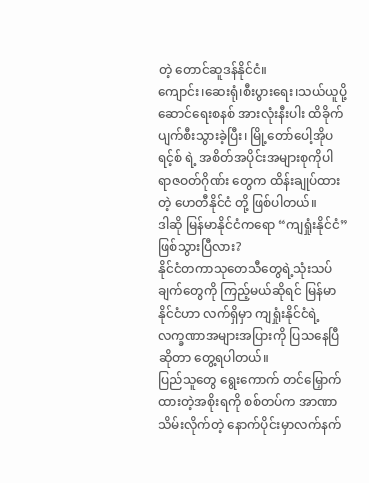တဲ့ တောင်ဆူဒန်နိုင်ငံ။
ကျောင်း၊ဆေးရုံ၊စီးပွားရေး၊သယ်ယူပို့ဆောင်ရေးစနစ် အားလုံးနီးပါး ထိခိုက်ပျက်စီးသွားခဲ့ပြီး၊ မြို့တော်ပေါ့အိုပရင့်စ် ရဲ့ အစိတ်အပိုင်းအများစုကိုပါ ရာဇဝတ်ဂိုဏ်း တွေက ထိန်းချုပ်ထားတဲ့ ဟေတီနိုင်ငံ တို့ ဖြစ်ပါတယ်။
ဒါဆို မြန်မာနိုင်ငံကရော “ကျရှုံးနိုင်ငံ” ဖြစ်သွားပြီလား?
နိုင်ငံတကာသုတေသီတွေရဲ့သုံးသပ်ချက်တွေကို ကြည့်မယ်ဆိုရင် မြန်မာနိုင်ငံဟာ လက်ရှိမှာ ကျရှုံးနိုင်ငံရဲ့ လက္ခဏာအများအပြားကို ပြသနေပြီဆိုတာ တွေ့ရပါတယ်။
ပြည်သူတွေ ရွေးကောက် တင်မြှောက်ထားတဲ့အစိုးရကို စစ်တပ်က အာဏာသိမ်းလိုက်တဲ့ နောက်ပိုင်းမှာလက်နက်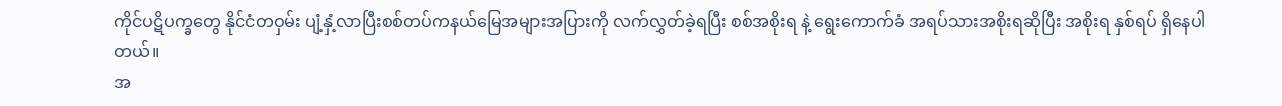ကိုင်ပဋိပက္ခတွေ နိုင်ငံတဝှမ်း ပျံ့နှံ့လာပြီးစစ်တပ်ကနယ်မြေအများအပြားကို လက်လွှတ်ခဲ့ရပြီး စစ်အစိုးရ နဲ့ ရွေးကောက်ခံ အရပ်သားအစိုးရဆိုပြီး အစိုးရ နှစ်ရပ် ရှိနေပါတယ်။
အ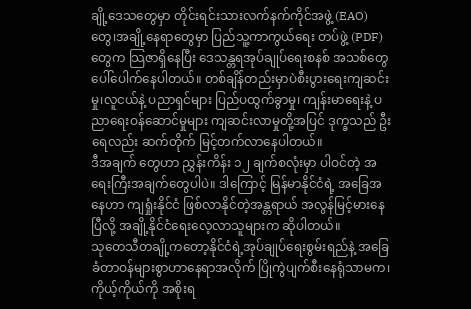ချို့ဒေသတွေမှာ တိုင်းရင်းသားလက်နက်ကိုင်အဖွဲ့ (EAO)တွေ၊အချို့နေရာတွေမှာ ပြည်သူ့ကာကွယ်ရေး တပ်ဖွဲ့ (PDF) တွေက သြဇာရှိနေပြီး ဒေသန္တရအုပ်ချုပ်ရေးစနစ် အသစ်တွေ ပေါ်ပေါက်နေပါတယ်။ တစ်ချိန်တည်းမှာပဲစီးပွားရေးကျဆင်းမှု၊လူငယ်နဲ့ ပညာရှင်များ ပြည်ပထွက်ခွာမှု၊ ကျန်းမာရေးနဲ့ ပညာရေးဝန်ဆောင်မှုများ ကျဆင်းလာမှုတို့အပြင် ဒုက္ခသည် ဦးရေလည်း ဆက်တိုက် မြင့်တက်လာနေပါတယ်။
ဒီအချက် တွေဟာ ညွှန်းကိန်း ၁၂ ချက်စလုံးမှာ ပါဝင်တဲ့ အရေးကြီးအချက်တွေပါပဲ။ ဒါကြောင့် မြန်မာနိုင်ငံရဲ့ အခြေအနေဟာ ကျရှုံးနိုင်ငံ ဖြစ်လာနိုင်တဲ့အန္တရာယ် အလွန်မြင့်မားနေပြီလို့ အချို့နိုင်ငံရေးလေ့လာသူများက ဆိုပါတယ်။
သုတေသီတချို့ကတော့နိုင်ငံရဲ့အုပ်ချုပ်ရေးစွမ်းရည်နဲ့ အခြေခံတာဝန်များစွာဟာနေရာအလိုက် ပြိုကွဲပျက်စီးနေရုံသာမက၊ ကိုယ့်ကိုယ်ကို အစိုးရ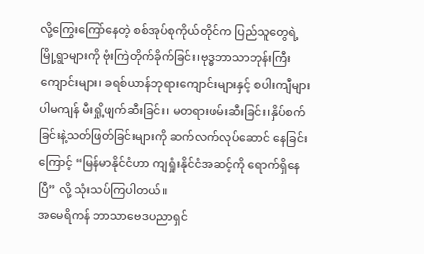လို့ကြွေးကြော်နေတဲ့ စစ်အုပ်စုကိုယ်တိုင်က ပြည်သူတွေရဲ့ မြို့ရွာများကို ဗုံးကြဲတိုက်ခိုက်ခြင်း၊ဗုဒ္ဓဘာသာဘုန်းကြီးကျောင်းများ၊ ခရစ်ယာန်ဘုရားကျောင်းများနှင့် စပါးကျီများပါမကျန် မီးရှို့ဖျက်ဆီးခြင်း၊ မတရားဖမ်းဆီးခြင်း၊နှိပ်စက်ခြင်းနဲ့သတ်ဖြတ်ခြင်းများကို ဆက်လက်လုပ်ဆောင် နေခြင်းကြောင့် “မြန်မာနိုင်ငံဟာ ကျရှုံးနိုင်ငံအဆင့်ကို ရောက်ရှိနေပြီ” လို့ သုံးသပ်ကြပါတယ်။
အမေရိကန် ဘာသာဗေဒပညာရှင်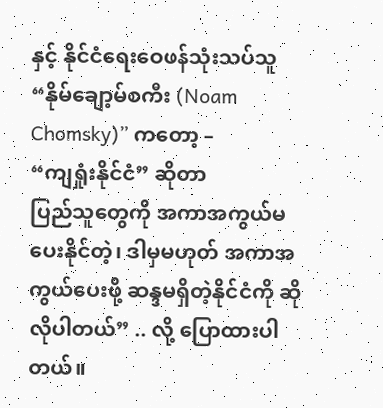နှင့် နိုင်ငံရေးဝေဖန်သုံးသပ်သူ “နိုမ်ချော့မ်စကီး (Noam Chomsky)” ကတော့ –
“ကျရှုံးနိုင်ငံ” ဆိုတာ
ပြည်သူတွေကို အကာအကွယ်မပေးနိုင်တဲ့၊ ဒါမှမဟုတ် အကာအကွယ်ပေးဖို့ ဆန္ဒမရှိတဲ့နိုင်ငံကို ဆိုလိုပါတယ်” .. လို့ ပြောထားပါတယ်။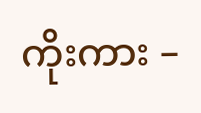ကိုးကား –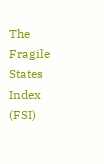The Fragile States Index (FSI)